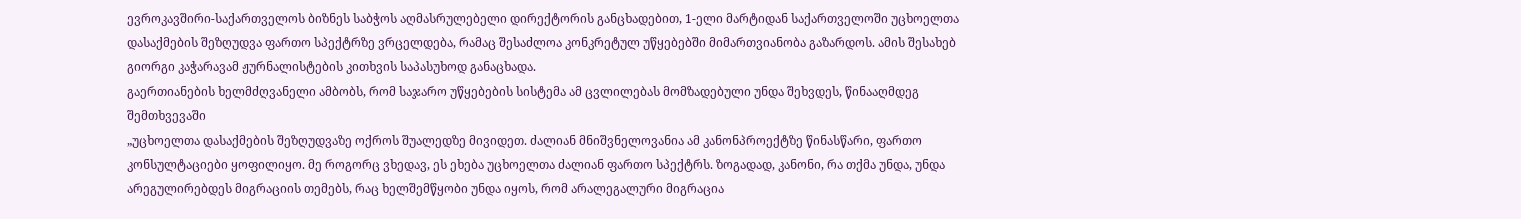ევროკავშირი-საქართველოს ბიზნეს საბჭოს აღმასრულებელი დირექტორის განცხადებით, 1-ელი მარტიდან საქართველოში უცხოელთა დასაქმების შეზღუდვა ფართო სპექტრზე ვრცელდება, რამაც შესაძლოა კონკრეტულ უწყებებში მიმართვიანობა გაზარდოს. ამის შესახებ გიორგი კაჭარავამ ჟურნალისტების კითხვის საპასუხოდ განაცხადა.
გაერთიანების ხელმძღვანელი ამბობს, რომ საჯარო უწყებების სისტემა ამ ცვლილებას მომზადებული უნდა შეხვდეს, წინააღმდეგ შემთხვევაში
„უცხოელთა დასაქმების შეზღუდვაზე ოქროს შუალედზე მივიდეთ. ძალიან მნიშვნელოვანია ამ კანონპროექტზე წინასწარი, ფართო კონსულტაციები ყოფილიყო. მე როგორც ვხედავ, ეს ეხება უცხოელთა ძალიან ფართო სპექტრს. ზოგადად, კანონი, რა თქმა უნდა, უნდა არეგულირებდეს მიგრაციის თემებს, რაც ხელშემწყობი უნდა იყოს, რომ არალეგალური მიგრაცია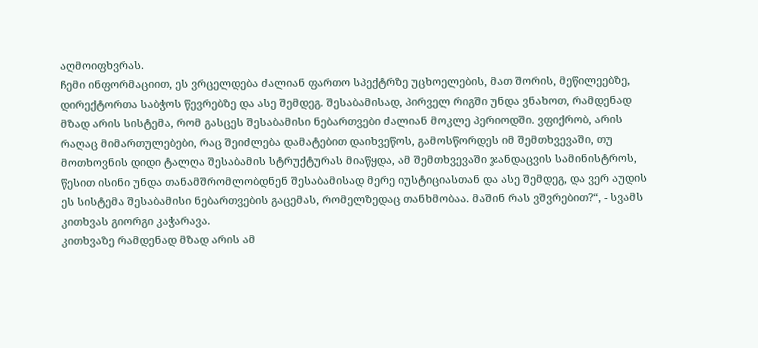აღმოიფხვრას.
ჩემი ინფორმაციით, ეს ვრცელდება ძალიან ფართო სპექტრზე უცხოელების, მათ შორის, მეწილეებზე, დირექტორთა საბჭოს წევრებზე და ასე შემდეგ. შესაბამისად, პირველ რიგში უნდა ვნახოთ, რამდენად მზად არის სისტემა, რომ გასცეს შესაბამისი ნებართვები ძალიან მოკლე პერიოდში. ვფიქრობ, არის რაღაც მიმართულებები, რაც შეიძლება დამატებით დაიხვეწოს, გამოსწორდეს იმ შემთხვევაში, თუ მოთხოვნის დიდი ტალღა შესაბამის სტრუქტურას მიაწყდა, ამ შემთხვევაში ჯანდაცვის სამინისტროს, წესით ისინი უნდა თანამშრომლობდნენ შესაბამისად მერე იუსტიციასთან და ასე შემდეგ, და ვერ აუდის ეს სისტემა შესაბამისი ნებართვების გაცემას, რომელზედაც თანხმობაა. მაშინ რას ვშვრებით?“, - სვამს კითხვას გიორგი კაჭარავა.
კითხვაზე რამდენად მზად არის ამ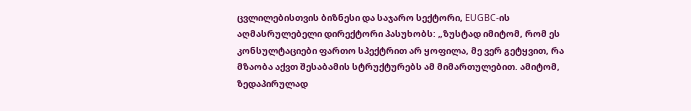ცვლილებისთვის ბიზნესი და საჯარო სექტორი, EUGBC-ის აღმასრულებელი დირექტორი პასუხობს: „ზუსტად იმიტომ, რომ ეს კონსულტაციები ფართო სპექტრით არ ყოფილა, მე ვერ გეტყვით, რა მზაობა აქვთ შესაბამის სტრუქტურებს ამ მიმართულებით. ამიტომ, ზედაპირულად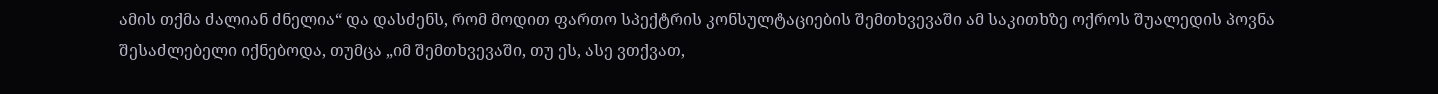ამის თქმა ძალიან ძნელია“ და დასძენს, რომ მოდით ფართო სპექტრის კონსულტაციების შემთხვევაში ამ საკითხზე ოქროს შუალედის პოვნა შესაძლებელი იქნებოდა, თუმცა „იმ შემთხვევაში, თუ ეს, ასე ვთქვათ,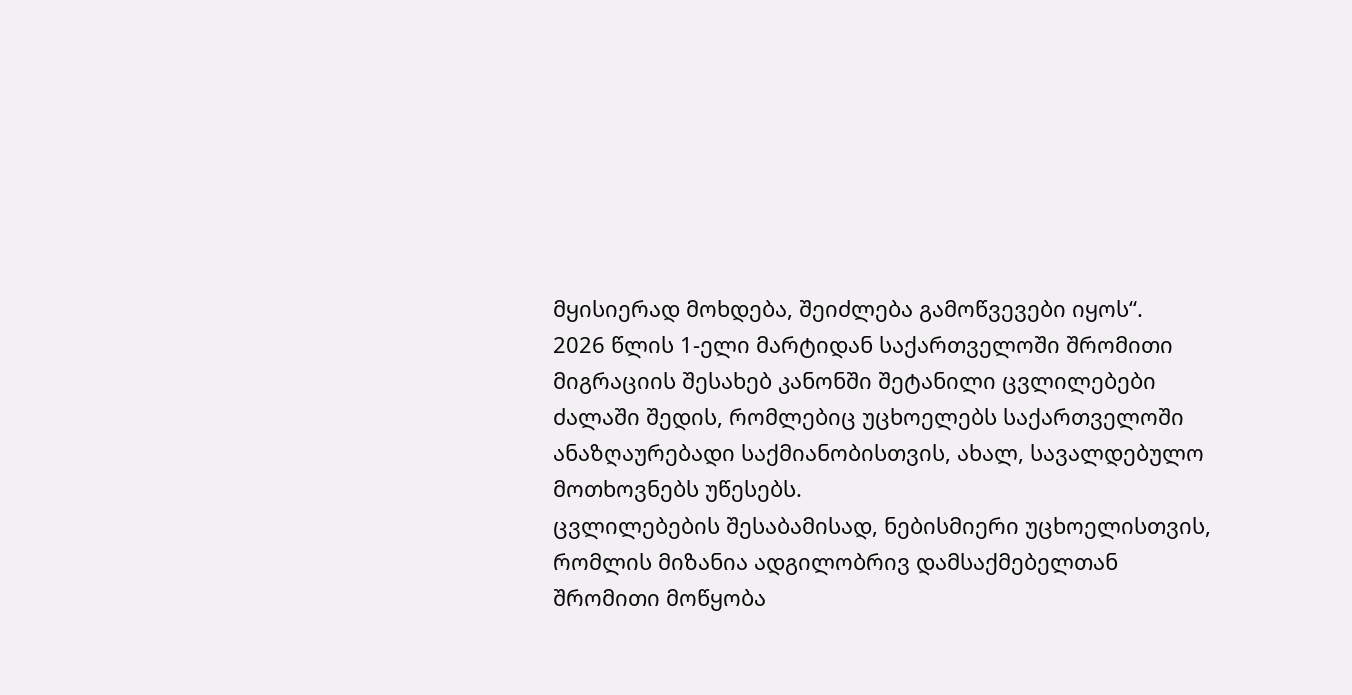მყისიერად მოხდება, შეიძლება გამოწვევები იყოს“.
2026 წლის 1-ელი მარტიდან საქართველოში შრომითი მიგრაციის შესახებ კანონში შეტანილი ცვლილებები ძალაში შედის, რომლებიც უცხოელებს საქართველოში ანაზღაურებადი საქმიანობისთვის, ახალ, სავალდებულო მოთხოვნებს უწესებს.
ცვლილებების შესაბამისად, ნებისმიერი უცხოელისთვის, რომლის მიზანია ადგილობრივ დამსაქმებელთან შრომითი მოწყობა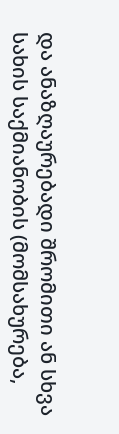და ანაზღაურებადი შრომითი ან სხვა სახის საქმიანობის (მომსახურება,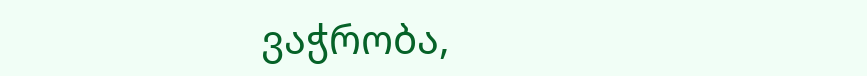ვაჭრობა,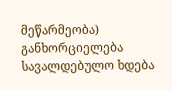მეწარმეობა) განხორციელება სავალდებულო ხდება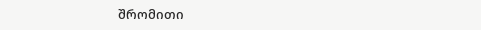შრომითი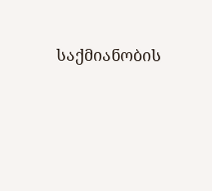საქმიანობის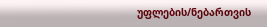უფლების/ნებართვის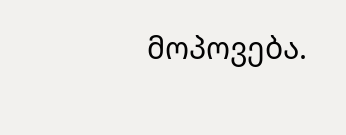მოპოვება.